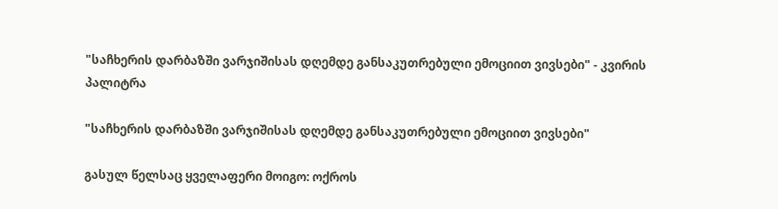"საჩხერის დარბაზში ვარჯიშისას დღემდე განსაკუთრებული ემოციით ვივსები" - კვირის პალიტრა

"საჩხერის დარბაზში ვარჯიშისას დღემდე განსაკუთრებული ემოციით ვივსები"

გასულ წელსაც ყველაფერი მოიგო: ოქროს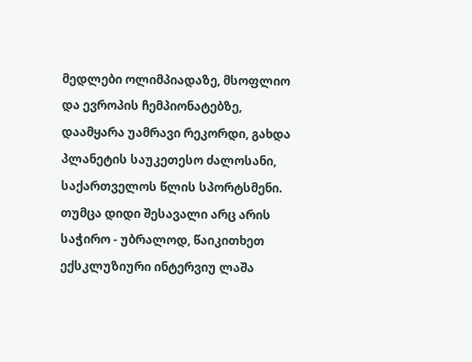მედლები ოლიმპიადაზე, მსოფლიო და ევროპის ჩემპიონატებზე, დაამყარა უამრავი რეკორდი, გახდა პლანეტის საუკეთესო ძალოსანი, საქართველოს წლის სპორტსმენი. თუმცა დიდი შესავალი არც არის საჭირო - უბრალოდ, წაიკითხეთ ექსკლუზიური ინტერვიუ ლაშა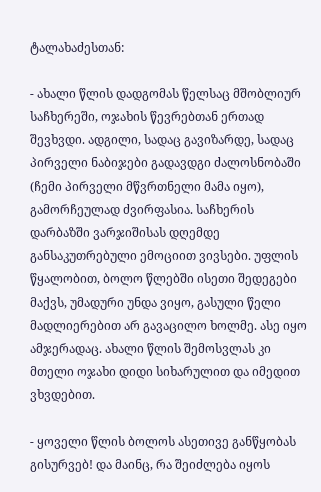ტალახაძესთან:

- ახალი წლის დადგომას წელსაც მშობლიურ საჩხერეში, ოჯახის წევრებთან ერთად შევხვდი. ადგილი, სადაც გავიზარდე, სადაც პირველი ნაბიჯები გადავდგი ძალოსნობაში (ჩემი პირველი მწვრთნელი მამა იყო), გამორჩეულად ძვირფასია. საჩხერის დარბაზში ვარჯიშისას დღემდე განსაკუთრებული ემოციით ვივსები. უფლის წყალობით, ბოლო წლებში ისეთი შედეგები მაქვს, უმადური უნდა ვიყო, გასული წელი მადლიერებით არ გავაცილო ხოლმე. ასე იყო ამჯერადაც. ახალი წლის შემოსვლას კი მთელი ოჯახი დიდი სიხარულით და იმედით ვხვდებით.

- ყოველი წლის ბოლოს ასეთივე განწყობას გისურვებ! და მაინც, რა შეიძლება იყოს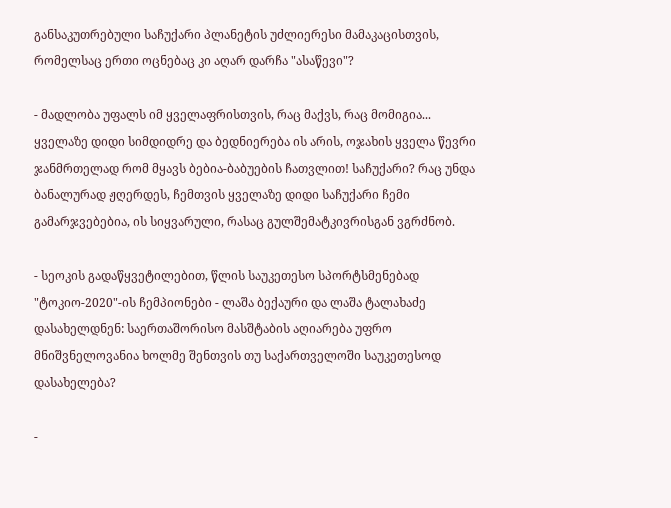განსაკუთრებული საჩუქარი პლანეტის უძლიერესი მამაკაცისთვის, რომელსაც ერთი ოცნებაც კი აღარ დარჩა "ასაწევი"?

- მადლობა უფალს იმ ყველაფრისთვის, რაც მაქვს, რაც მომიგია... ყველაზე დიდი სიმდიდრე და ბედნიერება ის არის, ოჯახის ყველა წევრი ჯანმრთელად რომ მყავს ბებია-ბაბუების ჩათვლით! საჩუქარი? რაც უნდა ბანალურად ჟღერდეს, ჩემთვის ყველაზე დიდი საჩუქარი ჩემი გამარჯვებებია, ის სიყვარული, რასაც გულშემატკივრისგან ვგრძნობ.

- სეოკის გადაწყვეტილებით, წლის საუკეთესო სპორტსმენებად "ტოკიო-2020"-ის ჩემპიონები - ლაშა ბექაური და ლაშა ტალახაძე დასახელდნენ: საერთაშორისო მასშტაბის აღიარება უფრო მნიშვნელოვანია ხოლმე შენთვის თუ საქართველოში საუკეთესოდ დასახელება?

-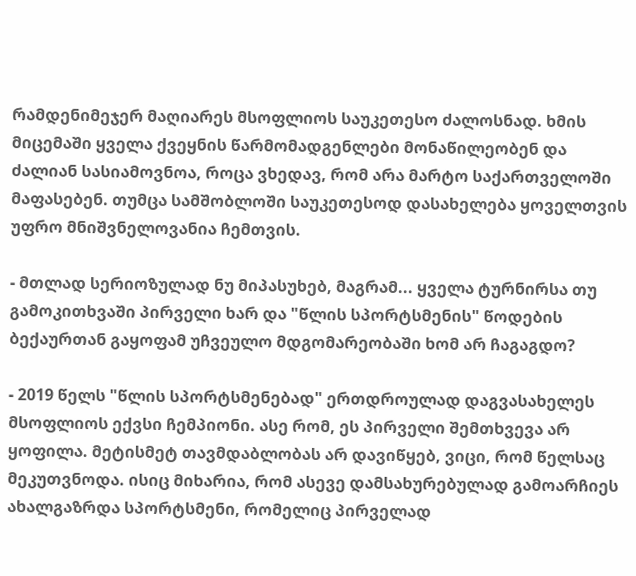რამდენიმეჯერ მაღიარეს მსოფლიოს საუკეთესო ძალოსნად. ხმის მიცემაში ყველა ქვეყნის წარმომადგენლები მონაწილეობენ და ძალიან სასიამოვნოა, როცა ვხედავ, რომ არა მარტო საქართველოში მაფასებენ. თუმცა სამშობლოში საუკეთესოდ დასახელება ყოველთვის უფრო მნიშვნელოვანია ჩემთვის.

- მთლად სერიოზულად ნუ მიპასუხებ, მაგრამ... ყველა ტურნირსა თუ გამოკითხვაში პირველი ხარ და "წლის სპორტსმენის" წოდების ბექაურთან გაყოფამ უჩვეულო მდგომარეობაში ხომ არ ჩაგაგდო?

- 2019 წელს "წლის სპორტსმენებად" ერთდროულად დაგვასახელეს მსოფლიოს ექვსი ჩემპიონი. ასე რომ, ეს პირველი შემთხვევა არ ყოფილა. მეტისმეტ თავმდაბლობას არ დავიწყებ, ვიცი, რომ წელსაც მეკუთვნოდა. ისიც მიხარია, რომ ასევე დამსახურებულად გამოარჩიეს ახალგაზრდა სპორტსმენი, რომელიც პირველად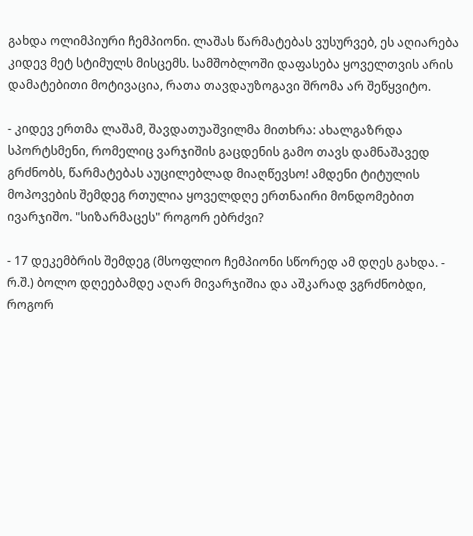გახდა ოლიმპიური ჩემპიონი. ლაშას წარმატებას ვუსურვებ, ეს აღიარება კიდევ მეტ სტიმულს მისცემს. სამშობლოში დაფასება ყოველთვის არის დამატებითი მოტივაცია, რათა თავდაუზოგავი შრომა არ შეწყვიტო.

- კიდევ ერთმა ლაშამ, შავდათუაშვილმა მითხრა: ახალგაზრდა სპორტსმენი, რომელიც ვარჯიშის გაცდენის გამო თავს დამნაშავედ გრძნობს, წარმატებას აუცილებლად მიაღწევსო! ამდენი ტიტულის მოპოვების შემდეგ რთულია ყოველდღე ერთნაირი მონდომებით ივარჯიშო. "სიზარმაცეს" როგორ ებრძვი?

- 17 დეკემბრის შემდეგ (მსოფლიო ჩემპიონი სწორედ ამ დღეს გახდა. - რ.შ.) ბოლო დღეებამდე აღარ მივარჯიშია და აშკარად ვგრძნობდი, როგორ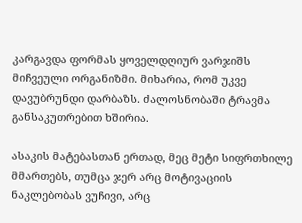კარგავდა ფორმას ყოველდღიურ ვარჯიშს მიჩვეული ორგანიზმი. მიხარია, რომ უკვე დავუბრუნდი დარბაზს. ძალოსნობაში ტრავმა განსაკუთრებით ხშირია.

ასაკის მატებასთან ერთად, მეც მეტი სიფრთხილე მმართებს, თუმცა ჯერ არც მოტივაციის ნაკლებობას ვუჩივი, არც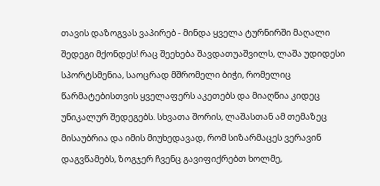თავის დაზოგვას ვაპირებ - მინდა ყველა ტურნირში მაღალი შედეგი მქონდეს! რაც შეეხება შავდათუაშვილს, ლაშა უდიდესი სპორტსმენია, საოცრად მშრომელი ბიჭი, რომელიც წარმატებისთვის ყველაფერს აკეთებს და მიაღწია კიდეც უნიკალურ შედეგებს. სხვათა შორის, ლაშასთან ამ თემაზეც მისაუბრია და იმის მიუხედავად, რომ სიზარმაცეს ვერავინ დაგვწამებს, ზოგჯერ ჩვენც გავიფიქრებთ ხოლმე,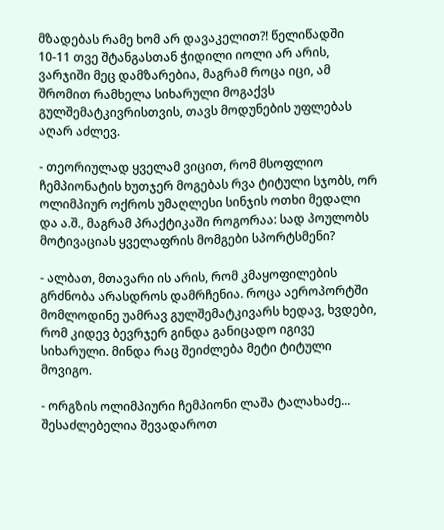მზადებას რამე ხომ არ დავაკელით?! წელიწადში 10-11 თვე შტანგასთან ჭიდილი იოლი არ არის, ვარჯიში მეც დამზარებია, მაგრამ როცა იცი, ამ შრომით რამხელა სიხარული მოგაქვს გულშემატკივრისთვის, თავს მოდუნების უფლებას აღარ აძლევ.

- თეორიულად ყველამ ვიცით, რომ მსოფლიო ჩემპიონატის ხუთჯერ მოგებას რვა ტიტული სჯობს, ორ ოლიმპიურ ოქროს უმაღლესი სინჯის ოთხი მედალი და ა.შ., მაგრამ პრაქტიკაში როგორაა: სად პოულობს მოტივაციას ყველაფრის მომგები სპორტსმენი?

- ალბათ, მთავარი ის არის, რომ კმაყოფილების გრძნობა არასდროს დამრჩენია. როცა აეროპორტში მომლოდინე უამრავ გულშემატკივარს ხედავ, ხვდები, რომ კიდევ ბევრჯერ გინდა განიცადო იგივე სიხარული. მინდა რაც შეიძლება მეტი ტიტული მოვიგო.

- ორგზის ოლიმპიური ჩემპიონი ლაშა ტალახაძე... შესაძლებელია შევადაროთ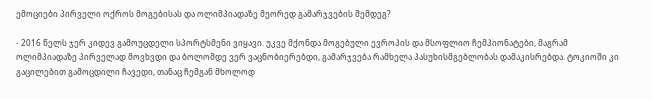ემოციები პირველი ოქროს მოგებისას და ოლიმპიადაზე მეორედ გამარჯვების შემდეგ?

- 2016 წელს ჯერ კიდევ გამოუცდელი სპორტსმენი ვიყავი. უკვე მქონდა მოგებული ევროპის და მსოფლიო ჩემპიონატები, მაგრამ ოლიმპიადაზე პირველად მოვხვდი და ბოლომდე ვერ ვაცნობიერებდი, გამარჯვება რამხელა პასუხისმგებლობას დამაკისრებდა. ტოკიოში კი გაცილებით გამოცდილი ჩავედი, თანაც ჩემგან მხოლოდ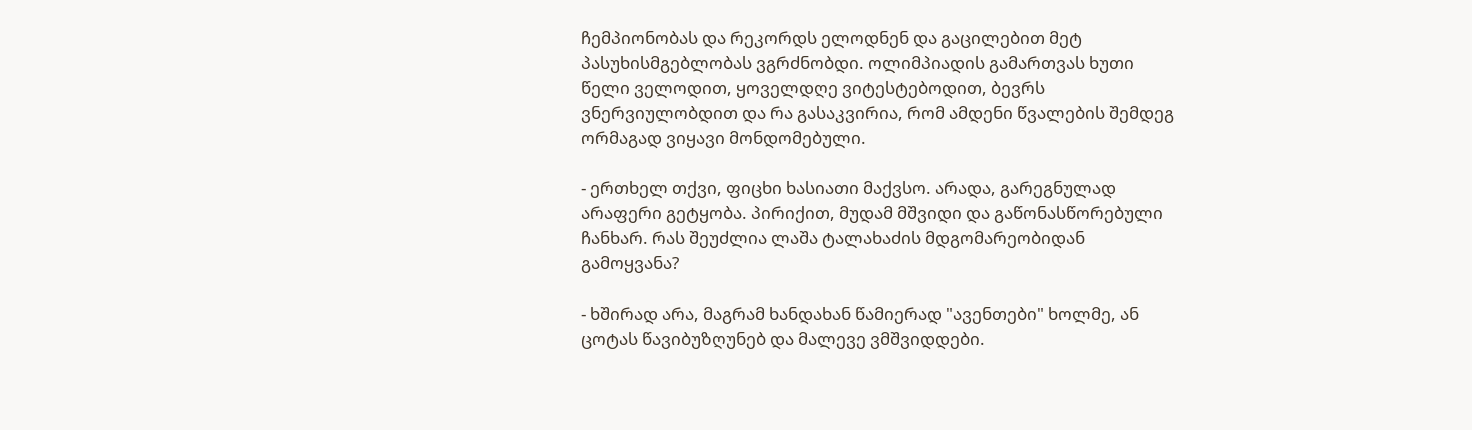ჩემპიონობას და რეკორდს ელოდნენ და გაცილებით მეტ პასუხისმგებლობას ვგრძნობდი. ოლიმპიადის გამართვას ხუთი წელი ველოდით, ყოველდღე ვიტესტებოდით, ბევრს ვნერვიულობდით და რა გასაკვირია, რომ ამდენი წვალების შემდეგ ორმაგად ვიყავი მონდომებული.

- ერთხელ თქვი, ფიცხი ხასიათი მაქვსო. არადა, გარეგნულად არაფერი გეტყობა. პირიქით, მუდამ მშვიდი და გაწონასწორებული ჩანხარ. რას შეუძლია ლაშა ტალახაძის მდგომარეობიდან გამოყვანა?

- ხშირად არა, მაგრამ ხანდახან წამიერად "ავენთები" ხოლმე, ან ცოტას წავიბუზღუნებ და მალევე ვმშვიდდები.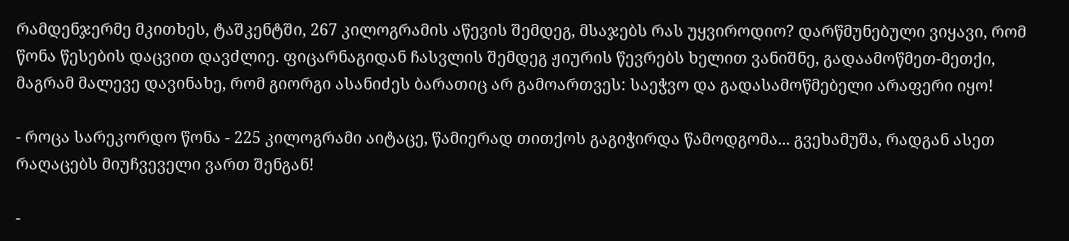რამდენჯერმე მკითხეს, ტაშკენტში, 267 კილოგრამის აწევის შემდეგ, მსაჯებს რას უყვიროდიო? დარწმუნებული ვიყავი, რომ წონა წესების დაცვით დავძლიე. ფიცარნაგიდან ჩასვლის შემდეგ ჟიურის წევრებს ხელით ვანიშნე, გადაამოწმეთ-მეთქი, მაგრამ მალევე დავინახე, რომ გიორგი ასანიძეს ბარათიც არ გამოართვეს: საეჭვო და გადასამოწმებელი არაფერი იყო!

- როცა სარეკორდო წონა - 225 კილოგრამი აიტაცე, წამიერად თითქოს გაგიჭირდა წამოდგომა... გვეხამუშა, რადგან ასეთ რაღაცებს მიუჩვეველი ვართ შენგან!

-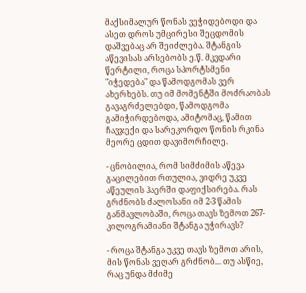მაქსიმალურ წონას ვეჭიდებოდი და ასეთ დროს უმცირესი შეცდომის დაშვებაც არ შეიძლება. შტანგის აწევისას არსებობს ე.წ. მკვდარი წერტილი, როცა სპორტსმენი "იჭედება" და წამოდგომას ვერ ახერხებს. თუ იმ მომენტში მოძრაობას გავაგრძელებდი, წამოდგომა გამიჭირდებოდა, ამიტომაც, წამით ჩავჯექი და სარეკორდო წონის რკინა მეორე ცდით დავიმორჩილე.

- ცნობილია, რომ სიმძიმის აწევა გაცილებით რთულია, ვიდრე უკვე აწეულის ჰაერში დაფიქსირება. რას გრძნობს ძალოსანი იმ 2-3 წამის განმავლობაში, როცა თავს ზემოთ 267-კილოგრამიანი შტანგა უჭირავს?

- როცა შტანგა უკვე თავს ზემოთ არის, მის წონას ვეღარ გრძნობ... თუ ასწიე, რაც უნდა მძიმე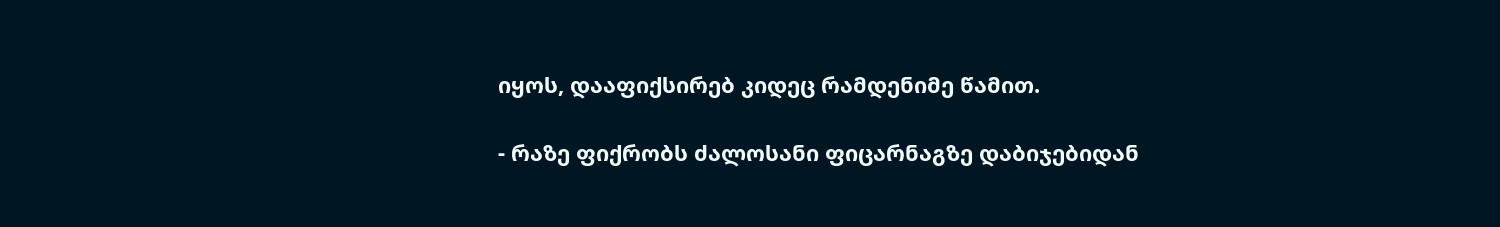იყოს, დააფიქსირებ კიდეც რამდენიმე წამით.

- რაზე ფიქრობს ძალოსანი ფიცარნაგზე დაბიჯებიდან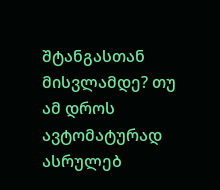შტანგასთან მისვლამდე? თუ ამ დროს ავტომატურად ასრულებ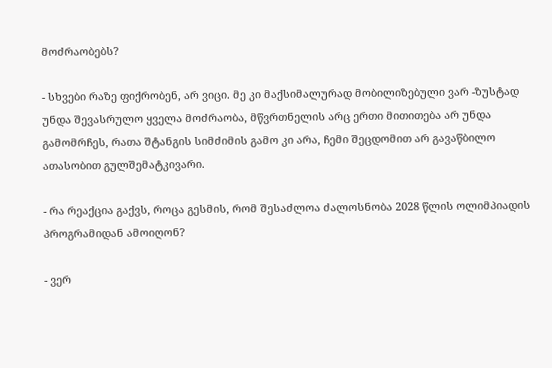მოძრაობებს?

- სხვები რაზე ფიქრობენ, არ ვიცი. მე კი მაქსიმალურად მობილიზებული ვარ -ზუსტად უნდა შევასრულო ყველა მოძრაობა, მწვრთნელის არც ერთი მითითება არ უნდა გამომრჩეს, რათა შტანგის სიმძიმის გამო კი არა, ჩემი შეცდომით არ გავაწბილო ათასობით გულშემატკივარი.

- რა რეაქცია გაქვს, როცა გესმის, რომ შესაძლოა ძალოსნობა 2028 წლის ოლიმპიადის პროგრამიდან ამოიღონ?

- ვერ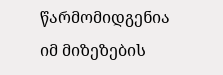წარმომიდგენია იმ მიზეზების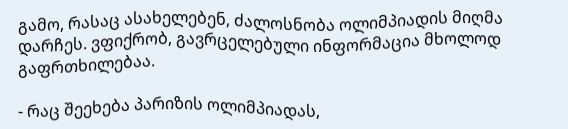გამო, რასაც ასახელებენ, ძალოსნობა ოლიმპიადის მიღმა დარჩეს. ვფიქრობ, გავრცელებული ინფორმაცია მხოლოდ გაფრთხილებაა.

- რაც შეეხება პარიზის ოლიმპიადას,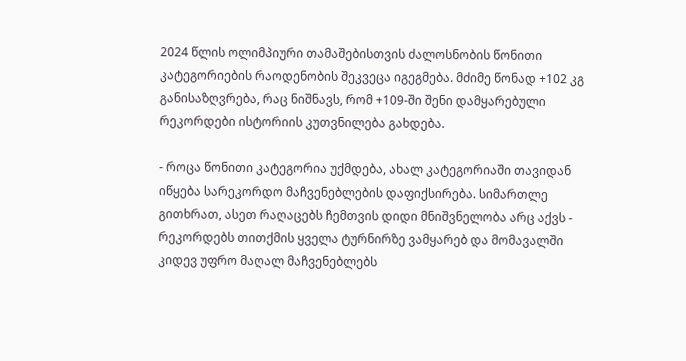2024 წლის ოლიმპიური თამაშებისთვის ძალოსნობის წონითი კატეგორიების რაოდენობის შეკვეცა იგეგმება. მძიმე წონად +102 კგ განისაზღვრება, რაც ნიშნავს, რომ +109-ში შენი დამყარებული რეკორდები ისტორიის კუთვნილება გახდება.

- როცა წონითი კატეგორია უქმდება, ახალ კატეგორიაში თავიდან იწყება სარეკორდო მაჩვენებლების დაფიქსირება. სიმართლე გითხრათ, ასეთ რაღაცებს ჩემთვის დიდი მნიშვნელობა არც აქვს - რეკორდებს თითქმის ყველა ტურნირზე ვამყარებ და მომავალში კიდევ უფრო მაღალ მაჩვენებლებს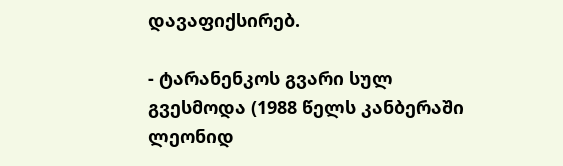დავაფიქსირებ.

- ტარანენკოს გვარი სულ გვესმოდა (1988 წელს კანბერაში ლეონიდ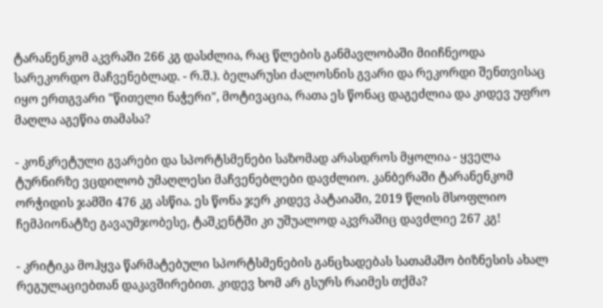ტარანენკომ აკვრაში 266 კგ დასძლია, რაც წლების განმავლობაში მიიჩნეოდა სარეკორდო მაჩვენებლად. - რ.შ.). ბელარუსი ძალოსნის გვარი და რეკორდი შენთვისაც იყო ერთგვარი "წითელი ნაჭერი", მოტივაცია, რათა ეს წონაც დაგეძლია და კიდევ უფრო მაღლა აგეწია თამასა?

- კონკრეტული გვარები და სპორტსმენები საზომად არასდროს მყოლია - ყველა ტურნირზე ვცდილობ უმაღლესი მაჩვენებლები დავძლიო. კანბერაში ტარანენკომ ორჭიდის ჯამში 476 კგ ასწია. ეს წონა ჯერ კიდევ პატაიაში, 2019 წლის მსოფლიო ჩემპიონატზე გავაუმჯობესე, ტაშკენტში კი უშუალოდ აკვრაშიც დავძლიე 267 კგ!

- კრიტიკა მოჰყვა წარმატებული სპორტსმენების განცხადებას სათამაშო ბიზნესის ახალ რეგულაციებთან დაკავშირებით. კიდევ ხომ არ გსურს რაიმეს თქმა?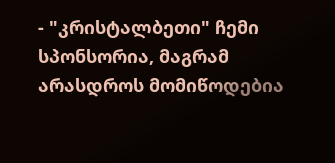- "კრისტალბეთი" ჩემი სპონსორია, მაგრამ არასდროს მომიწოდებია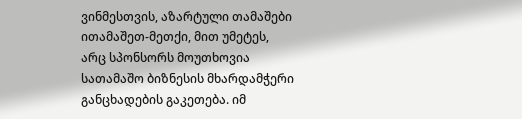ვინმესთვის, აზარტული თამაშები ითამაშეთ-მეთქი, მით უმეტეს, არც სპონსორს მოუთხოვია სათამაშო ბიზნესის მხარდამჭერი განცხადების გაკეთება. იმ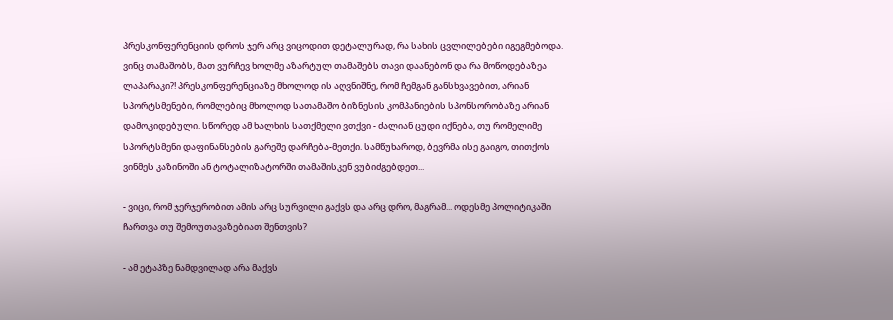პრესკონფერენციის დროს ჯერ არც ვიცოდით დეტალურად, რა სახის ცვლილებები იგეგმებოდა. ვინც თამაშობს, მათ ვურჩევ ხოლმე აზარტულ თამაშებს თავი დაანებონ და რა მოწოდებაზეა ლაპარაკი?! პრესკონფერენციაზე მხოლოდ ის აღვნიშნე, რომ ჩემგან განსხვავებით, არიან სპორტსმენები, რომლებიც მხოლოდ სათამაშო ბიზნესის კომპანიების სპონსორობაზე არიან დამოკიდებული. სწორედ ამ ხალხის სათქმელი ვთქვი - ძალიან ცუდი იქნება, თუ რომელიმე სპორტსმენი დაფინანსების გარეშე დარჩება-მეთქი. სამწუხაროდ, ბევრმა ისე გაიგო, თითქოს ვინმეს კაზინოში ან ტოტალიზატორში თამაშისკენ ვუბიძგებდეთ...

- ვიცი, რომ ჯერჯერობით ამის არც სურვილი გაქვს და არც დრო, მაგრამ... ოდესმე პოლიტიკაში ჩართვა თუ შემოუთავაზებიათ შენთვის?

- ამ ეტაპზე ნამდვილად არა მაქვს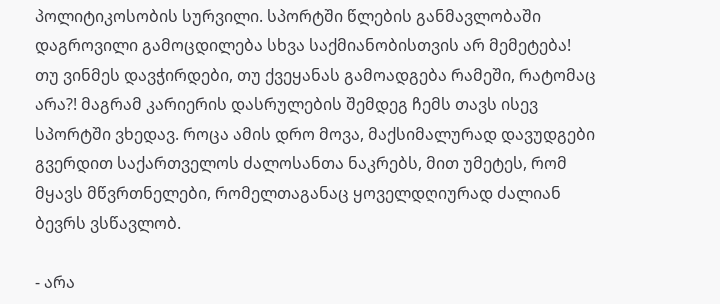პოლიტიკოსობის სურვილი. სპორტში წლების განმავლობაში დაგროვილი გამოცდილება სხვა საქმიანობისთვის არ მემეტება! თუ ვინმეს დავჭირდები, თუ ქვეყანას გამოადგება რამეში, რატომაც არა?! მაგრამ კარიერის დასრულების შემდეგ ჩემს თავს ისევ სპორტში ვხედავ. როცა ამის დრო მოვა, მაქსიმალურად დავუდგები გვერდით საქართველოს ძალოსანთა ნაკრებს, მით უმეტეს, რომ მყავს მწვრთნელები, რომელთაგანაც ყოველდღიურად ძალიან ბევრს ვსწავლობ.

- არა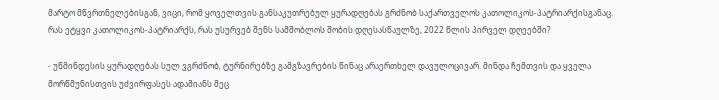მარტო მწვრთნელებისგან, ვიცი, რომ ყოველთვის განსაკუთრებულ ყურადღებას გრძნობ საქართველოს კათოლიკოს-პატრიარქისგანაც. რას ეტყვი კათოლიკოს-პატრიარქს, რას უსურვებ შენს სამშობლოს შობის დღესასწაულზე, 2022 წლის პირველ დღეებში?

- უწმინდესის ყურადღებას სულ ვგრძნობ, ტურნირებზე გამგზავრების წინაც არაერთხელ დავულოცივარ. მინდა ჩემთვის და ყველა მორწმუნისთვის უძვირფასეს ადამიანს მეც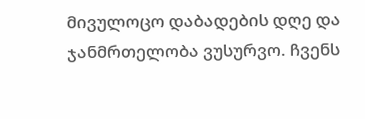მივულოცო დაბადების დღე და ჯანმრთელობა ვუსურვო. ჩვენს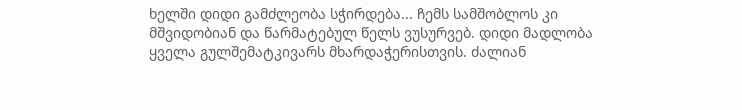ხელში დიდი გამძლეობა სჭირდება... ჩემს სამშობლოს კი მშვიდობიან და წარმატებულ წელს ვუსურვებ. დიდი მადლობა ყველა გულშემატკივარს მხარდაჭერისთვის. ძალიან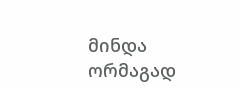მინდა ორმაგად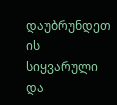დაუბრუნდეთ ის სიყვარული და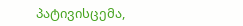პატივისცემა,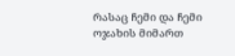რასაც ჩემი და ჩემი ოჯახის მიმართ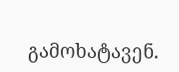გამოხატავენ.